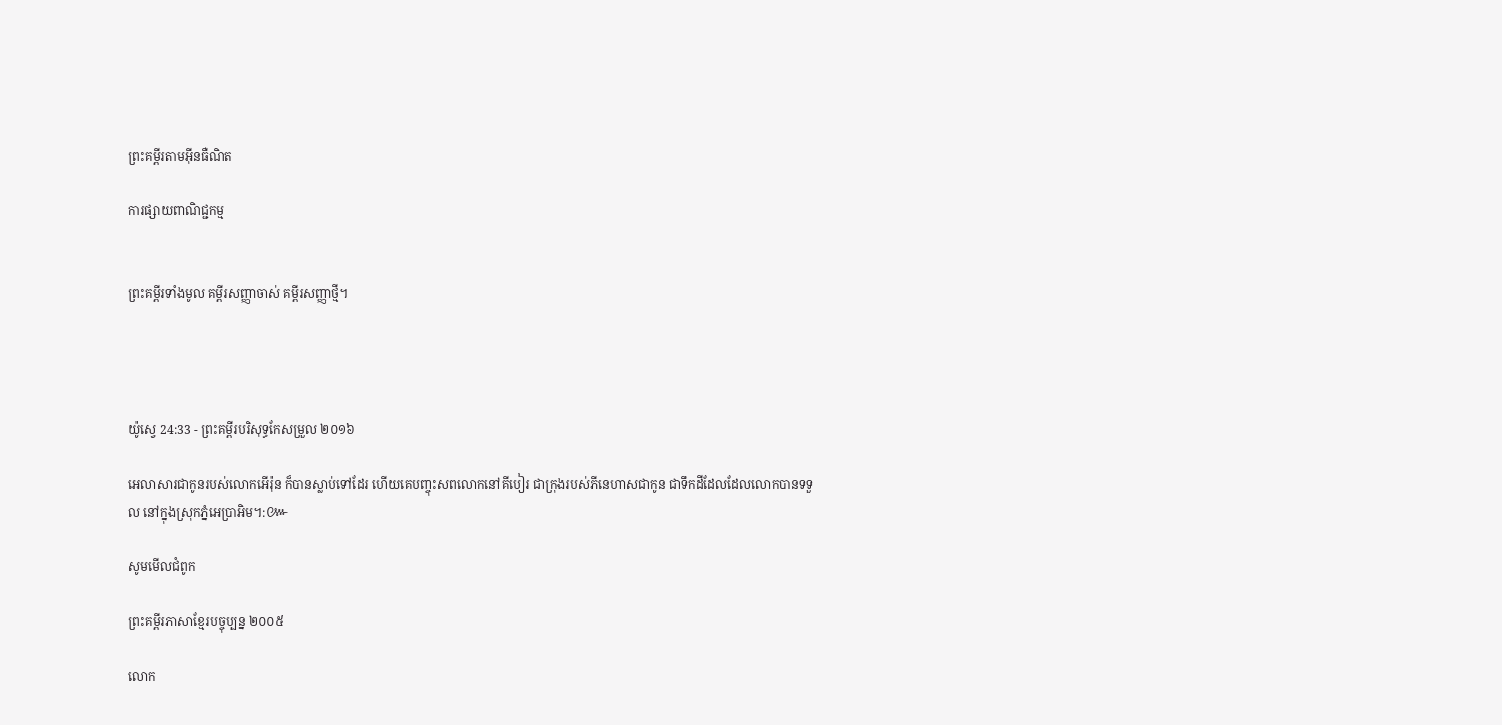ព្រះគម្ពីរតាមអ៊ីនធឺណិត

ការផ្សាយពាណិជ្ជកម្ម


ព្រះគម្ពីរទាំងមូល គម្ពីរសញ្ញាចាស់ គម្ពីរសញ្ញាថ្មី។




យ៉ូស្វេ 24:33 - ព្រះគម្ពីរបរិសុទ្ធកែសម្រួល ២០១៦

អេលា‌សារជាកូនរបស់លោកអើរ៉ុន ក៏បានស្លាប់ទៅដែរ ហើយគេបញ្ចុះសពលោកនៅគី‌បៀរ ជាក្រុងរបស់ភីនេ‌ហាសជាកូន ជាទឹកដីដែលដែលលោកបានទទួល នៅក្នុងស្រុកភ្នំអេប្រាអិម។:៚

សូមមើលជំពូក

ព្រះគម្ពីរភាសាខ្មែរបច្ចុប្បន្ន ២០០៥

លោក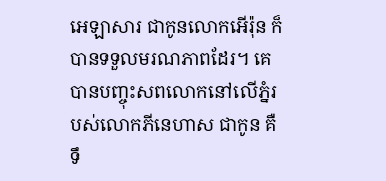អេ‌ឡា‌សារ ជាកូនលោកអើរ៉ុន ក៏បានទទួលមរណ‌ភាពដែរ។ គេបានបញ្ចុះសពលោកនៅលើភ្នំរបស់លោកភីនេ‌ហាស ជាកូន គឺទឹ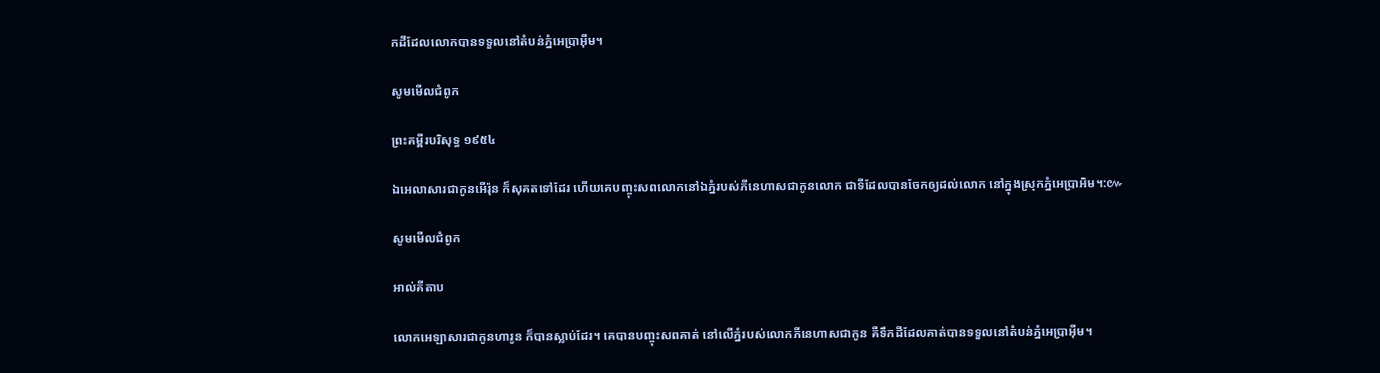កដីដែលលោកបានទទួលនៅតំបន់ភ្នំអេប្រាអ៊ីម។

សូមមើលជំពូក

ព្រះគម្ពីរបរិសុទ្ធ ១៩៥៤

ឯអេលាសារជាកូនអើរ៉ុន ក៏សុគតទៅដែរ ហើយគេបញ្ចុះសពលោកនៅឯភ្នំរបស់ភីនេ‌ហាសជាកូនលោក ជាទីដែលបានចែកឲ្យដល់លោក នៅក្នុងស្រុកភ្នំអេប្រា‌អិម។:៚

សូមមើលជំពូក

អាល់គីតាប

លោកអេឡា‌សារជាកូនហារូន ក៏បានស្លាប់ដែរ។ គេបានបញ្ចុះសពគាត់ នៅលើភ្នំរបស់លោកភីនេ‌ហាសជាកូន គឺទឹកដីដែលគាត់បានទទួលនៅតំបន់ភ្នំអេប្រា‌អ៊ីម។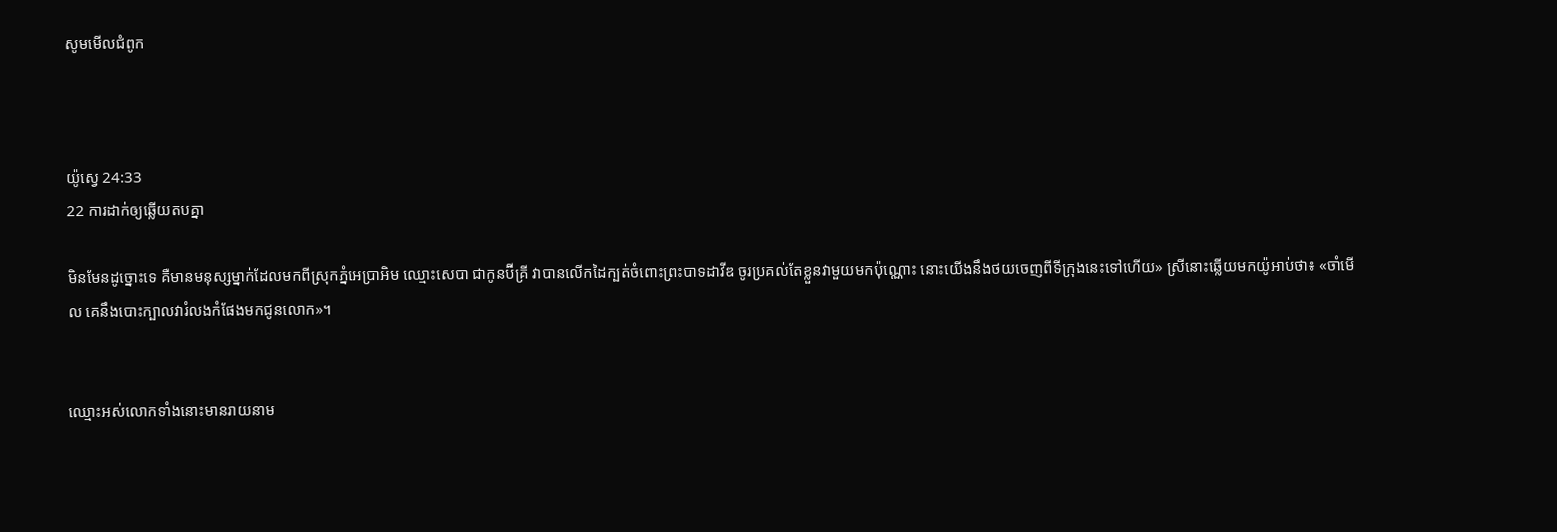សូមមើលជំពូក



យ៉ូស្វេ 24:33
22 ការដាក់ឲ្យឆ្លើយតបគ្នា

មិនមែនដូច្នោះទេ គឺមានមនុស្សម្នាក់ដែលមកពីស្រុកភ្នំអេប្រាអិម ឈ្មោះសេបា ជាកូនប៊ីគ្រី វាបានលើកដៃក្បត់ចំពោះព្រះបាទដាវីឌ ចូរប្រគល់តែខ្លួនវាមួយមកប៉ុណ្ណោះ នោះយើងនឹងថយចេញពីទីក្រុងនេះទៅហើយ» ស្រីនោះឆ្លើយមកយ៉ូអាប់ថា៖ «ចាំមើល គេនឹងបោះក្បាលវារំលងកំផែងមកជូនលោក»។


ឈ្មោះអស់លោកទាំងនោះមានរាយនាម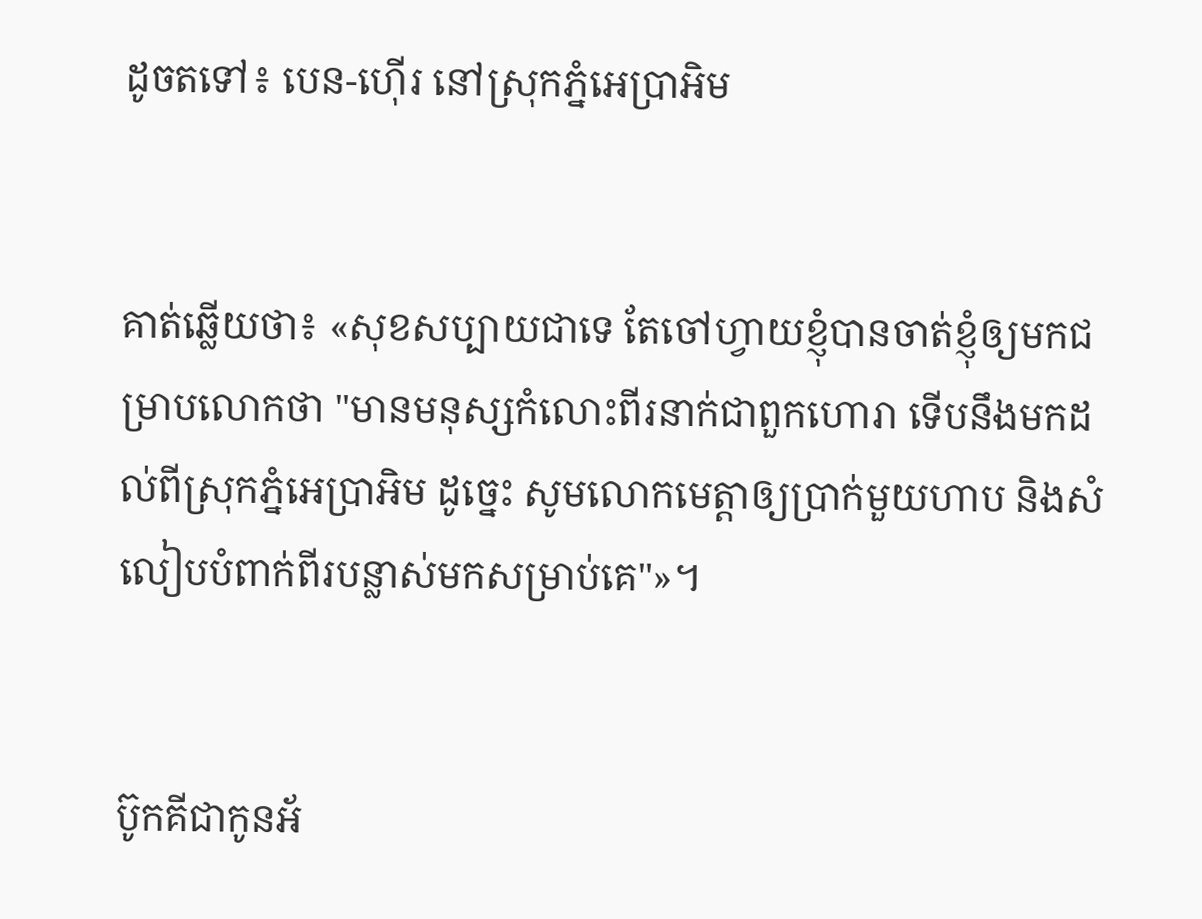ដូចតទៅ៖ បេន-ហ៊ើរ នៅស្រុកភ្នំអេប្រាអិម


គាត់ឆ្លើយថា៖ «សុខសប្បាយជាទេ តែចៅ‌ហ្វាយខ្ញុំបានចាត់ខ្ញុំឲ្យមកជម្រាបលោកថា "មានមនុស្សកំលោះពីរនាក់ជាពួកហោរា ទើបនឹងមកដល់ពីស្រុកភ្នំអេប្រាអិម ដូច្នេះ សូមលោកមេត្តាឲ្យប្រាក់មួយហាប និងសំលៀបបំពាក់ពីរបន្លាស់មកសម្រាប់គេ"»។


ប៊ូកគីជាកូនអ័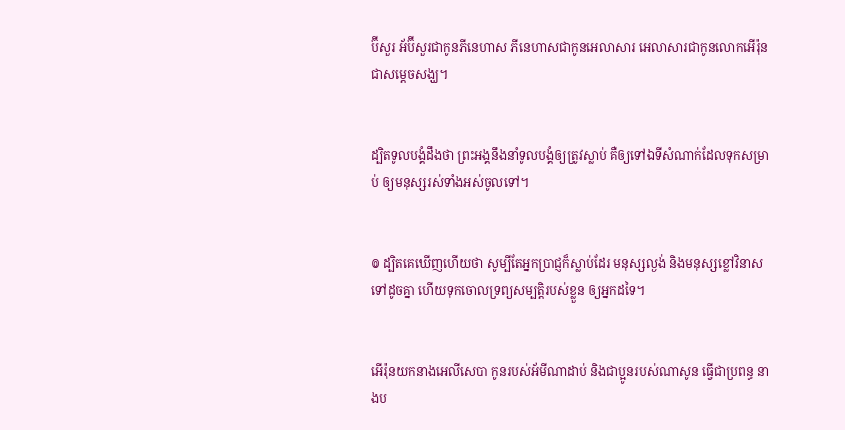ប៊ី‌សួរ អ័ប៊ី‌សួរជាកូនភី‌នេ‌ហាស ភី‌នេ‌ហាសជាកូនអេលា‌សារ អេលា‌សារជាកូនលោកអើរ៉ុន ជាសម្ដេចសង្ឃ។


ដ្បិតទូល‌បង្គំដឹងថា ព្រះ‌អង្គនឹងនាំទូល‌បង្គំឲ្យត្រូវស្លាប់ គឺឲ្យទៅឯទីសំណាក់ដែលទុកសម្រាប់ ឲ្យមនុស្សរស់ទាំងអស់ចូលទៅ។


៙ ដ្បិតគេឃើញហើយថា សូម្បីតែអ្នកប្រាជ្ញក៏ស្លាប់ដែរ មនុស្សល្ងង់ និងមនុស្សខ្លៅវិនាសទៅដូចគ្នា ហើយទុកចោលទ្រព្យសម្បត្តិរបស់ខ្លួន ឲ្យអ្នកដទៃ។


អើរ៉ុនយកនាងអេលី‌សេបា កូនរបស់អ័មី‌ណាដាប់ និងជាប្អូនរបស់ណាសូន ធ្វើជាប្រពន្ធ នាងប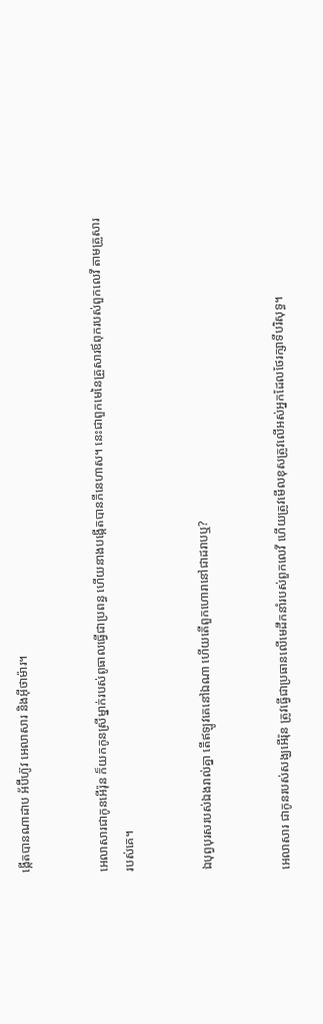ង្កើតបានណាដាប អ័ប៊ីហ៊ូវ អេលា‌សារ និងអ៊ីថា‌ម៉ារ។


អេលា‌សារជាកូនអើរ៉ុន ក៏យកកូនស្រីម្នាក់របស់ពូធាលធ្វើជាប្រពន្ធ ហើយនាងបង្កើតបានភីនេ‌ហាស។ នេះជាពួកមេនៃគ្រួសារឪពុករបស់ពួកលេវី តាមគ្រួសាររបស់គេ។


ឯបុព្វ‌បុរសរបស់ឯងរាល់គ្នា តើឥឡូវគេនៅឯណា ហើយតើពួកហោរានៅជាដរាបឬ?


អេលាសារ ជាកូនរបស់សង្ឃអើរ៉ុន ត្រូវធ្វើជាប្រធានលើមេដឹកនាំរបស់ពួកលេវី ហើយត្រូវមើលខុសត្រូវលើអស់អ្នកដែលថែរក្សាទីបរិសុទ្ធ។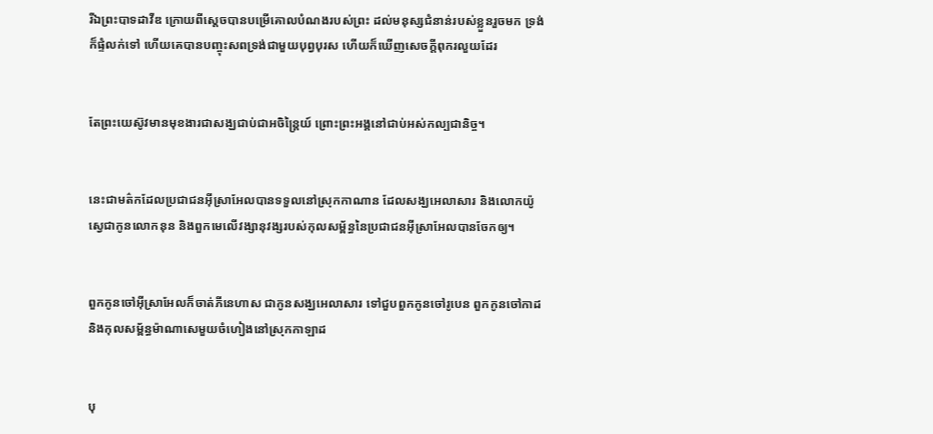រីឯព្រះ‌បាទដាវីឌ ក្រោយពីស្ដេចបានបម្រើគោលបំណងរបស់ព្រះ ដល់មនុស្សជំនាន់របស់ខ្លួនរួចមក ទ្រង់ក៏ផ្ទំលក់ទៅ ហើយគេបានបញ្ចុះសពទ្រង់ជាមួយបុព្វ‌បុរស ហើយក៏ឃើញសេចក្តីពុករលួយដែរ


តែព្រះយេស៊ូវមានមុខងារជាសង្ឃជាប់ជាអចិន្ត្រៃយ៍ ព្រោះព្រះ‌អង្គនៅជាប់អស់កល្បជានិច្ច។


នេះជាមត៌កដែលប្រជា‌ជនអ៊ីស្រា‌អែលបានទទួលនៅស្រុកកាណាន ដែលសង្ឃអេលា‌សារ និងលោកយ៉ូស្វេជាកូនលោកនុន និងពួកមេលើវង្សា‌នុវង្សរបស់កុល‌សម្ព័ន្ធនៃប្រជា‌ជនអ៊ីស្រា‌អែលបានចែកឲ្យ។


ពួកកូនចៅអ៊ីស្រា‌អែលក៏ចាត់ភីនេ‌ហាស ជាកូនសង្ឃអេលា‌សារ ទៅជួបពួកកូនចៅរូបេន ពួកកូនចៅកាដ និងកុល‌សម្ព័ន្ធម៉ាណា‌សេមួយចំហៀងនៅស្រុកកាឡាដ


បុ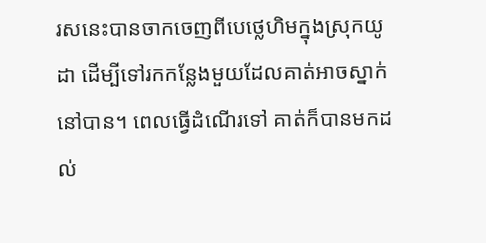រសនេះបានចាកចេញពីបេថ្លេ‌ហិមក្នុងស្រុកយូដា ដើម្បីទៅរកកន្លែងមួយដែលគាត់អាចស្នាក់នៅបាន។ ពេលធ្វើដំណើរទៅ គាត់ក៏បានមកដល់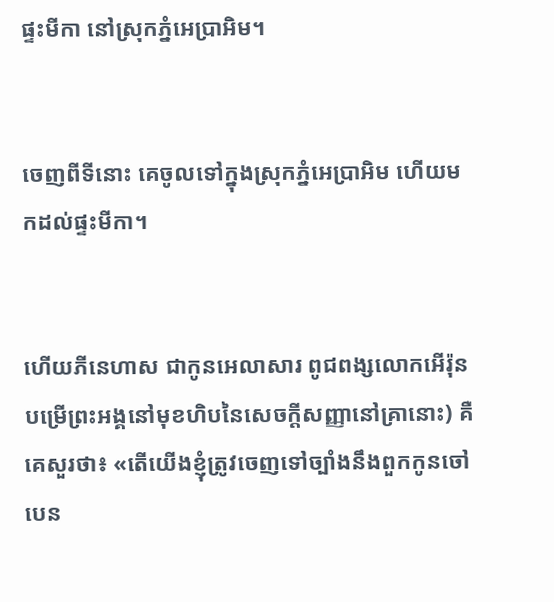ផ្ទះមីកា នៅស្រុកភ្នំអេប្រាអិម។


ចេញពីទីនោះ គេចូលទៅក្នុងស្រុកភ្នំអេប្រាអិម ហើយមកដល់ផ្ទះមីកា។


ហើយភីនេ‌ហាស ជាកូនអេលា‌សារ ពូជពង្សលោកអើរ៉ុន បម្រើព្រះអង្គនៅមុខហិបនៃសេចក្ដីសញ្ញានៅគ្រានោះ) គឺគេសួរថា៖ «តើយើងខ្ញុំត្រូវចេញទៅច្បាំងនឹងពួកកូនចៅបេន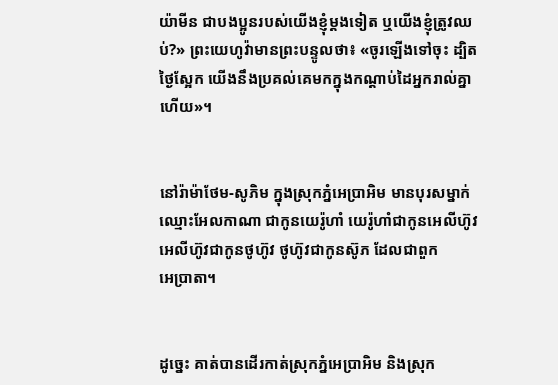យ៉ាមីន ជាបងប្អូនរបស់យើងខ្ញុំម្ដងទៀត ឬយើងខ្ញុំត្រូវឈប់?» ព្រះ‌យេហូវ៉ាមានព្រះ‌បន្ទូលថា៖ «ចូរឡើងទៅចុះ ដ្បិតថ្ងៃស្អែក យើងនឹងប្រគល់គេមកក្នុងកណ្ដាប់ដៃអ្នករាល់គ្នាហើយ»។


នៅរ៉ាម៉ាថែម-សូភិម ក្នុងស្រុកភ្នំអេប្រាអិម មានបុរសម្នាក់ឈ្មោះអែល‌កា‌ណា ជាកូនយេរ៉ូ‌ហាំ យេរ៉ូ‌ហាំជាកូនអេលី‌ហ៊ូវ អេលី‌ហ៊ូវជាកូនថូហ៊ូវ ថូហ៊ូវជាកូនស៊ូភ ដែលជាពួកអេ‌ប្រា‌តា។


ដូច្នេះ គាត់បានដើរកាត់ស្រុកភ្នំអេប្រាអិម និងស្រុក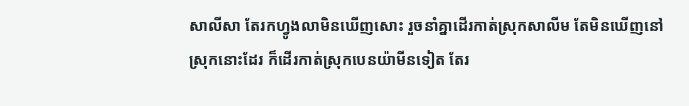សា‌លី‌សា តែរកហ្វូងលាមិនឃើញសោះ រួចនាំគ្នាដើរកាត់ស្រុកសា‌លីម តែមិនឃើញនៅស្រុកនោះដែរ ក៏ដើរកាត់ស្រុកបេនយ៉ាមីនទៀត តែរ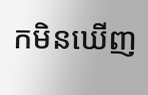កមិនឃើញ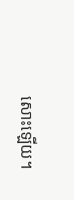សោះឡើយ។